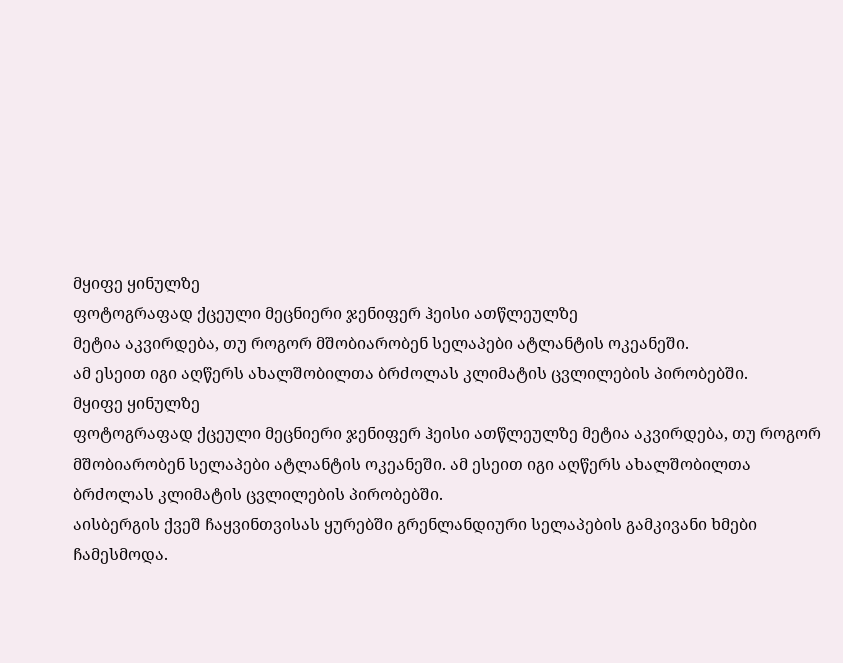მყიფე ყინულზე
ფოტოგრაფად ქცეული მეცნიერი ჯენიფერ ჰეისი ათწლეულზე
მეტია აკვირდება, თუ როგორ მშობიარობენ სელაპები ატლანტის ოკეანეში.
ამ ესეით იგი აღწერს ახალშობილთა ბრძოლას კლიმატის ცვლილების პირობებში.
მყიფე ყინულზე
ფოტოგრაფად ქცეული მეცნიერი ჯენიფერ ჰეისი ათწლეულზე მეტია აკვირდება, თუ როგორ მშობიარობენ სელაპები ატლანტის ოკეანეში. ამ ესეით იგი აღწერს ახალშობილთა ბრძოლას კლიმატის ცვლილების პირობებში.
აისბერგის ქვეშ ჩაყვინთვისას ყურებში გრენლანდიური სელაპების გამკივანი ხმები ჩამესმოდა.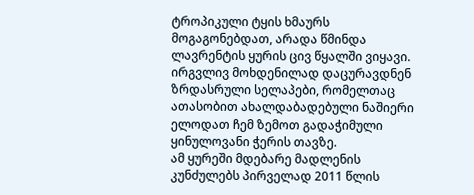ტროპიკული ტყის ხმაურს მოგაგონებდათ, არადა წმინდა ლავრენტის ყურის ცივ წყალში ვიყავი. ირგვლივ მოხდენილად დაცურავდნენ ზრდასრული სელაპები, რომელთაც ათასობით ახალდაბადებული ნაშიერი ელოდათ ჩემ ზემოთ გადაჭიმული ყინულოვანი ჭერის თავზე.
ამ ყურეში მდებარე მადლენის კუნძულებს პირველად 2011 წლის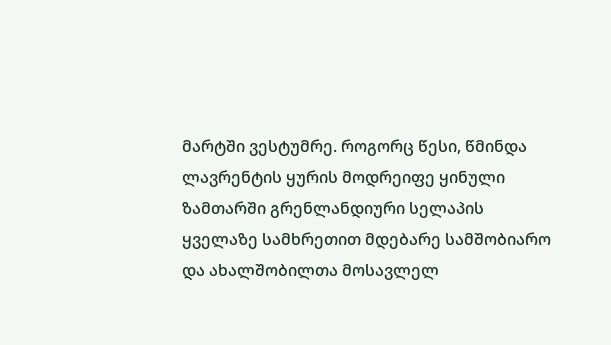მარტში ვესტუმრე. როგორც წესი, წმინდა ლავრენტის ყურის მოდრეიფე ყინული ზამთარში გრენლანდიური სელაპის ყველაზე სამხრეთით მდებარე სამშობიარო და ახალშობილთა მოსავლელ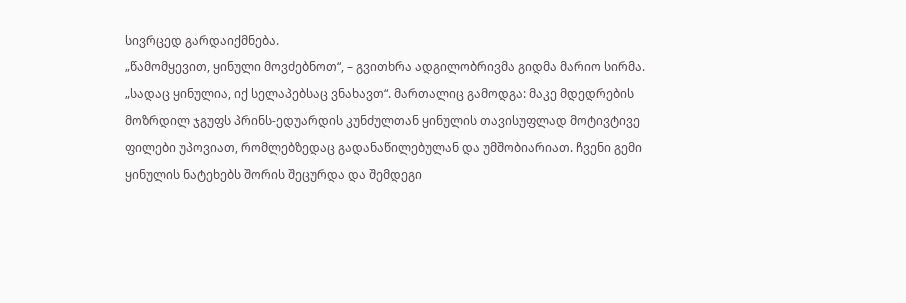სივრცედ გარდაიქმნება.
„წამომყევით, ყინული მოვძებნოთ“, – გვითხრა ადგილობრივმა გიდმა მარიო სირმა. „სადაც ყინულია, იქ სელაპებსაც ვნახავთ“. მართალიც გამოდგა: მაკე მდედრების მოზრდილ ჯგუფს პრინს-ედუარდის კუნძულთან ყინულის თავისუფლად მოტივტივე ფილები უპოვიათ, რომლებზედაც გადანაწილებულან და უმშობიარიათ. ჩვენი გემი ყინულის ნატეხებს შორის შეცურდა და შემდეგი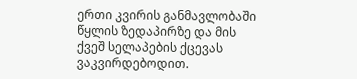ერთი კვირის განმავლობაში წყლის ზედაპირზე და მის ქვეშ სელაპების ქცევას ვაკვირდებოდით.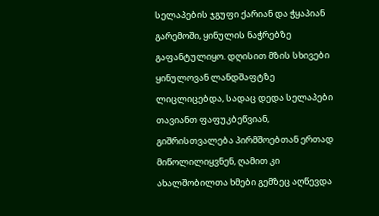სელაპების ჯგუფი ქარიან და ჭყაპიან გარემოში, ყინულის ნაჭრებზე გაფანტულიყო. დღისით მზის სხივები ყინულოვან ლანდშაფტზე ლიცლიცებდა, სადაც დედა სელაპები თავიანთ ფაფუკბეწვიან, გიშრისთვალება პირმშოებთან ერთად მიწოლილიყვნენ, ღამით კი ახალშობილთა ხმები გემზეც აღწევდა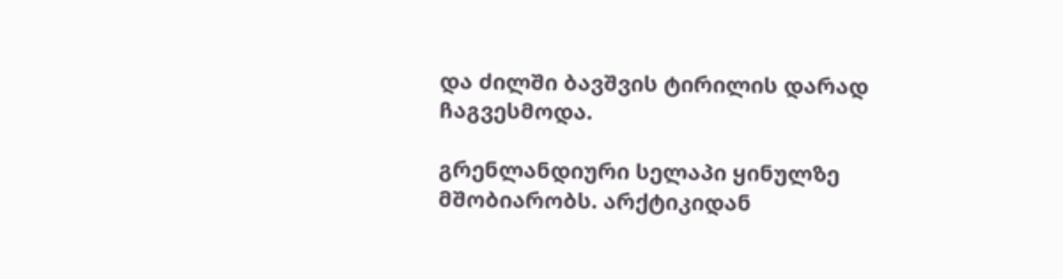და ძილში ბავშვის ტირილის დარად ჩაგვესმოდა.

გრენლანდიური სელაპი ყინულზე მშობიარობს. არქტიკიდან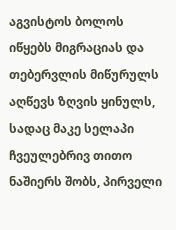აგვისტოს ბოლოს იწყებს მიგრაციას და თებერვლის მიწურულს აღწევს ზღვის ყინულს, სადაც მაკე სელაპი ჩვეულებრივ თითო ნაშიერს შობს, პირველი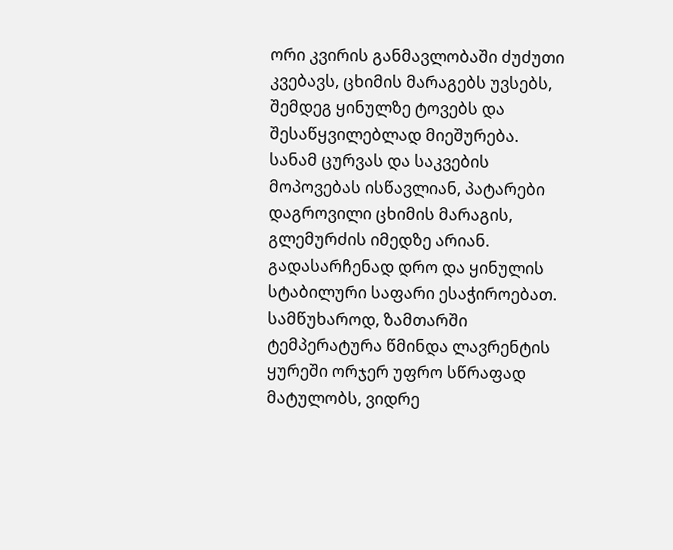ორი კვირის განმავლობაში ძუძუთი კვებავს, ცხიმის მარაგებს უვსებს, შემდეგ ყინულზე ტოვებს და შესაწყვილებლად მიეშურება. სანამ ცურვას და საკვების მოპოვებას ისწავლიან, პატარები დაგროვილი ცხიმის მარაგის, გლემურძის იმედზე არიან. გადასარჩენად დრო და ყინულის სტაბილური საფარი ესაჭიროებათ.
სამწუხაროდ, ზამთარში ტემპერატურა წმინდა ლავრენტის ყურეში ორჯერ უფრო სწრაფად მატულობს, ვიდრე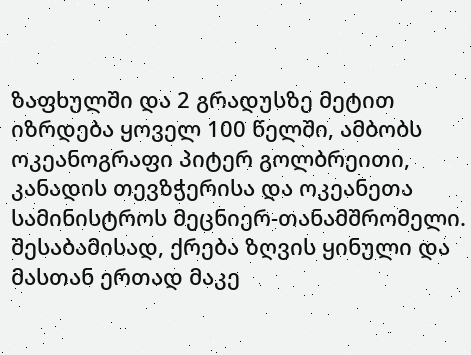ზაფხულში და 2 გრადუსზე მეტით იზრდება ყოველ 100 წელში, ამბობს ოკეანოგრაფი პიტერ გოლბრეითი, კანადის თევზჭერისა და ოკეანეთა სამინისტროს მეცნიერ-თანამშრომელი. შესაბამისად, ქრება ზღვის ყინული და მასთან ერთად მაკე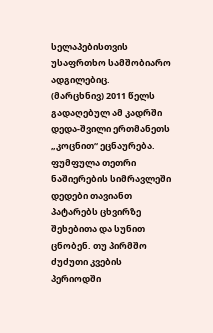სელაპებისთვის უსაფრთხო სამშობიარო ადგილებიც.
(მარცხნივ) 2011 წელს გადაღებულ ამ კადრში დედა-შვილი ერთმანეთს „კოცნით“ ეცნაურება. ფუმფულა თეთრი ნაშიერების სიმრავლეში დედები თავიანთ პატარებს ცხვირზე შეხებითა და სუნით ცნობენ. თუ პირმშო ძუძუთი კვების პერიოდში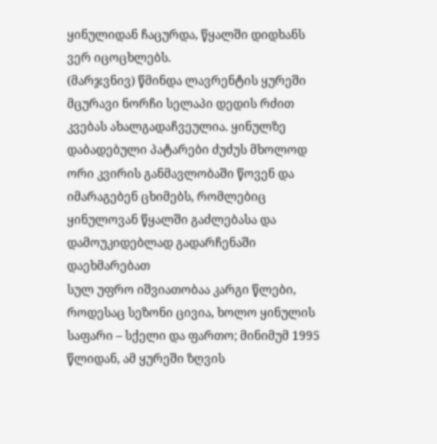ყინულიდან ჩაცურდა, წყალში დიდხანს ვერ იცოცხლებს.
(მარჯვნივ) წმინდა ლავრენტის ყურეში მცურავი ნორჩი სელაპი დედის რძით კვებას ახალგადაჩვეულია. ყინულზე დაბადებული პატარები ძუძუს მხოლოდ ორი კვირის განმავლობაში წოვენ და იმარაგებენ ცხიმებს, რომლებიც ყინულოვან წყალში გაძლებასა და დამოუკიდებლად გადარჩენაში დაეხმარებათ
სულ უფრო იშვიათობაა კარგი წლები, როდესაც სეზონი ცივია, ხოლო ყინულის საფარი – სქელი და ფართო; მინიმუმ 1995 წლიდან, ამ ყურეში ზღვის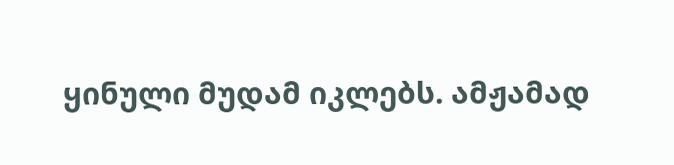ყინული მუდამ იკლებს. ამჟამად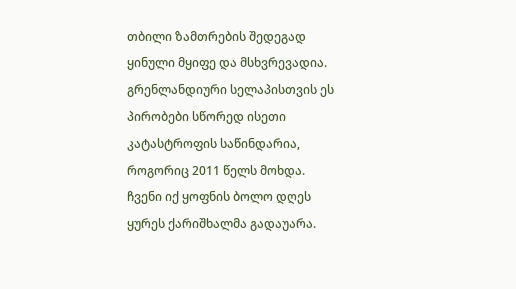თბილი ზამთრების შედეგად ყინული მყიფე და მსხვრევადია. გრენლანდიური სელაპისთვის ეს პირობები სწორედ ისეთი კატასტროფის საწინდარია, როგორიც 2011 წელს მოხდა.
ჩვენი იქ ყოფნის ბოლო დღეს ყურეს ქარიშხალმა გადაუარა.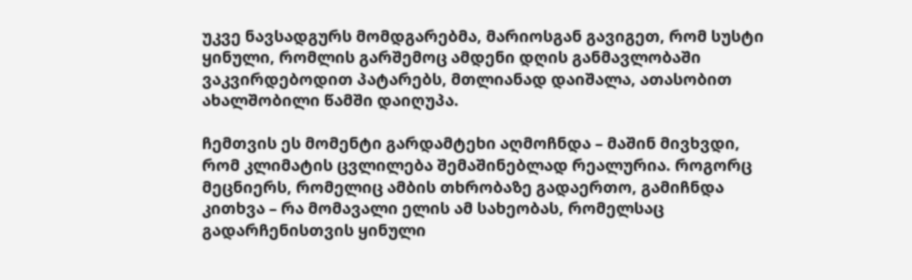უკვე ნავსადგურს მომდგარებმა, მარიოსგან გავიგეთ, რომ სუსტი ყინული, რომლის გარშემოც ამდენი დღის განმავლობაში ვაკვირდებოდით პატარებს, მთლიანად დაიშალა, ათასობით ახალშობილი წამში დაიღუპა.

ჩემთვის ეს მომენტი გარდამტეხი აღმოჩნდა – მაშინ მივხვდი, რომ კლიმატის ცვლილება შემაშინებლად რეალურია. როგორც მეცნიერს, რომელიც ამბის თხრობაზე გადაერთო, გამიჩნდა კითხვა – რა მომავალი ელის ამ სახეობას, რომელსაც გადარჩენისთვის ყინული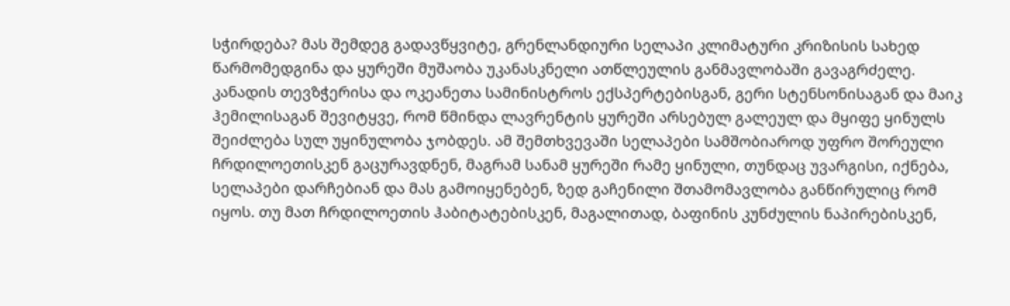სჭირდება? მას შემდეგ გადავწყვიტე, გრენლანდიური სელაპი კლიმატური კრიზისის სახედ წარმომედგინა და ყურეში მუშაობა უკანასკნელი ათწლეულის განმავლობაში გავაგრძელე.
კანადის თევზჭერისა და ოკეანეთა სამინისტროს ექსპერტებისგან, გერი სტენსონისაგან და მაიკ ჰემილისაგან შევიტყვე, რომ წმინდა ლავრენტის ყურეში არსებულ გალეულ და მყიფე ყინულს შეიძლება სულ უყინულობა ჯობდეს. ამ შემთხვევაში სელაპები სამშობიაროდ უფრო შორეული ჩრდილოეთისკენ გაცურავდნენ, მაგრამ სანამ ყურეში რამე ყინული, თუნდაც უვარგისი, იქნება, სელაპები დარჩებიან და მას გამოიყენებენ, ზედ გაჩენილი შთამომავლობა განწირულიც რომ იყოს. თუ მათ ჩრდილოეთის ჰაბიტატებისკენ, მაგალითად, ბაფინის კუნძულის ნაპირებისკენ,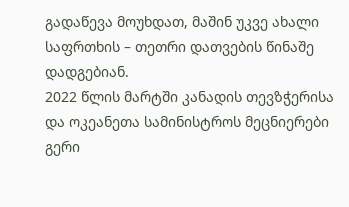გადაწევა მოუხდათ, მაშინ უკვე ახალი საფრთხის – თეთრი დათვების წინაშე დადგებიან.
2022 წლის მარტში კანადის თევზჭერისა და ოკეანეთა სამინისტროს მეცნიერები გერი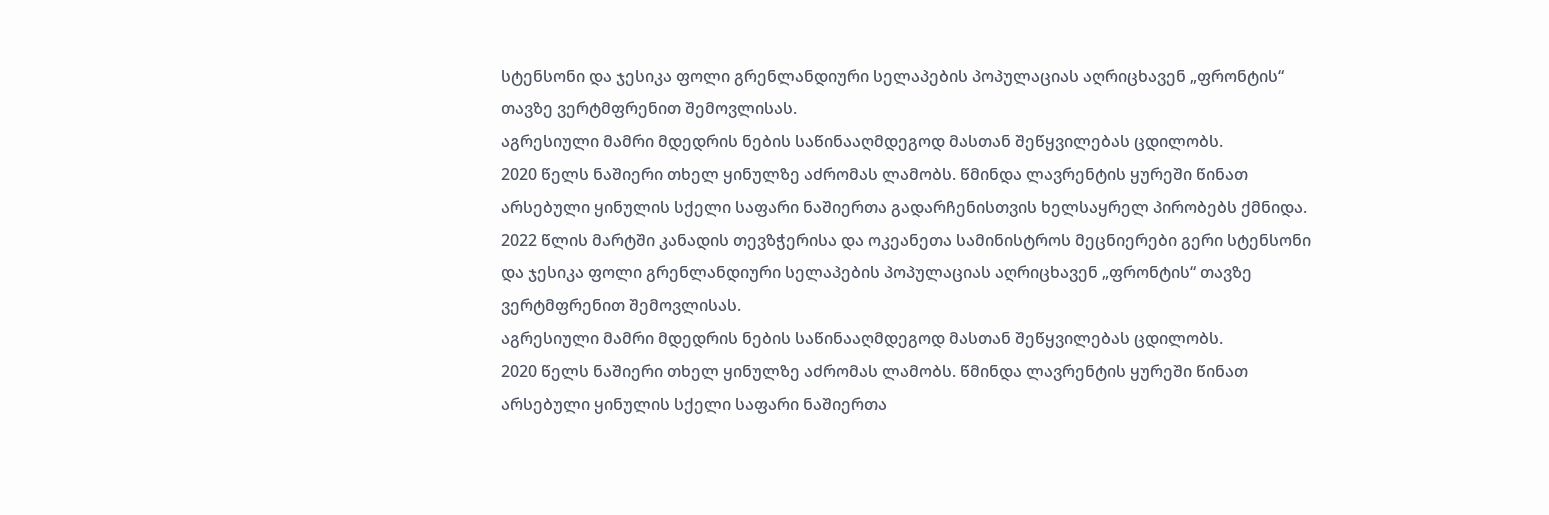სტენსონი და ჯესიკა ფოლი გრენლანდიური სელაპების პოპულაციას აღრიცხავენ „ფრონტის“ თავზე ვერტმფრენით შემოვლისას.
აგრესიული მამრი მდედრის ნების საწინააღმდეგოდ მასთან შეწყვილებას ცდილობს.
2020 წელს ნაშიერი თხელ ყინულზე აძრომას ლამობს. წმინდა ლავრენტის ყურეში წინათ არსებული ყინულის სქელი საფარი ნაშიერთა გადარჩენისთვის ხელსაყრელ პირობებს ქმნიდა.
2022 წლის მარტში კანადის თევზჭერისა და ოკეანეთა სამინისტროს მეცნიერები გერი სტენსონი და ჯესიკა ფოლი გრენლანდიური სელაპების პოპულაციას აღრიცხავენ „ფრონტის“ თავზე ვერტმფრენით შემოვლისას.
აგრესიული მამრი მდედრის ნების საწინააღმდეგოდ მასთან შეწყვილებას ცდილობს.
2020 წელს ნაშიერი თხელ ყინულზე აძრომას ლამობს. წმინდა ლავრენტის ყურეში წინათ არსებული ყინულის სქელი საფარი ნაშიერთა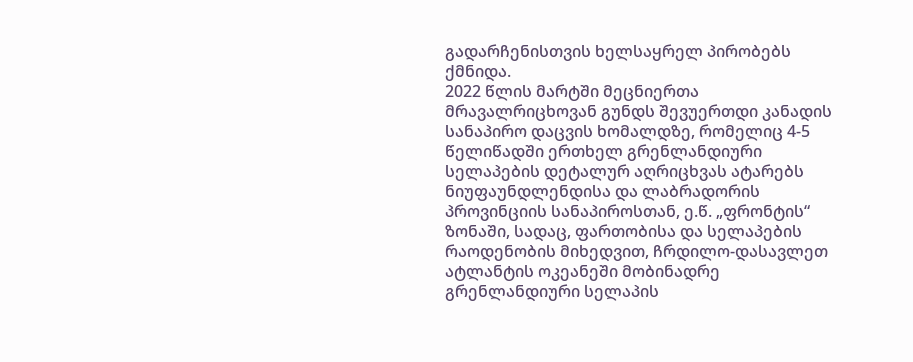გადარჩენისთვის ხელსაყრელ პირობებს ქმნიდა.
2022 წლის მარტში მეცნიერთა მრავალრიცხოვან გუნდს შევუერთდი კანადის სანაპირო დაცვის ხომალდზე, რომელიც 4-5 წელიწადში ერთხელ გრენლანდიური სელაპების დეტალურ აღრიცხვას ატარებს ნიუფაუნდლენდისა და ლაბრადორის პროვინციის სანაპიროსთან, ე.წ. „ფრონტის“ ზონაში, სადაც, ფართობისა და სელაპების რაოდენობის მიხედვით, ჩრდილო-დასავლეთ ატლანტის ოკეანეში მობინადრე გრენლანდიური სელაპის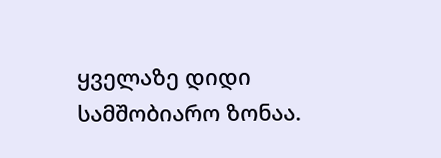ყველაზე დიდი სამშობიარო ზონაა.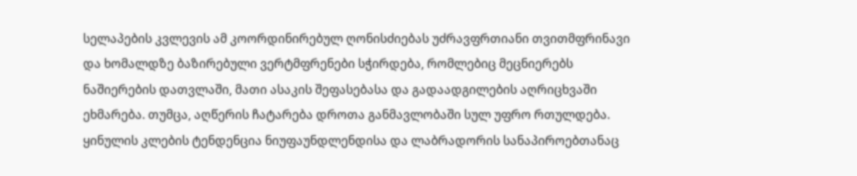სელაპების კვლევის ამ კოორდინირებულ ღონისძიებას უძრავფრთიანი თვითმფრინავი და ხომალდზე ბაზირებული ვერტმფრენები სჭირდება, რომლებიც მეცნიერებს ნაშიერების დათვლაში, მათი ასაკის შეფასებასა და გადაადგილების აღრიცხვაში ეხმარება. თუმცა, აღწერის ჩატარება დროთა განმავლობაში სულ უფრო რთულდება. ყინულის კლების ტენდენცია ნიუფაუნდლენდისა და ლაბრადორის სანაპიროებთანაც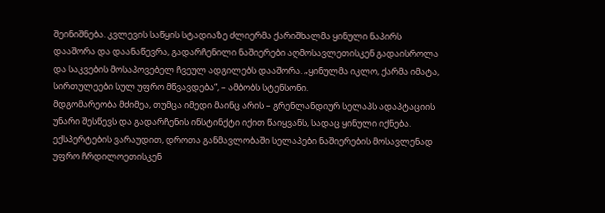შეინიშნება. კვლევის საწყის სტადიაზე ძლიერმა ქარიშხალმა ყინული ნაპირს დააშორა და დაანაწევრა, გადარჩენილი ნაშიერები აღმოსავლეთისკენ გადაისროლა და საკვების მოსაპოვებელ ჩვეულ ადგილებს დააშორა. „ყინულმა იკლო, ქარმა იმატა, სირთულეები სულ უფრო მწვავდება“, – ამბობს სტენსონი.
მდგომარეობა მძიმეა, თუმცა იმედი მაინც არის – გრენლანდიურ სელაპს ადაპტაციის უნარი შესწევს და გადარჩენის ინსტინქტი იქით წაიყვანს, სადაც ყინული იქნება. ექსპერტების ვარაუდით, დროთა განმავლობაში სელაპები ნაშიერების მოსავლენად უფრო ჩრდილოეთისკენ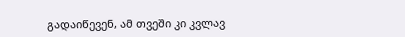გადაიწევენ, ამ თვეში კი კვლავ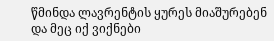წმინდა ლავრენტის ყურეს მიაშურებენ და მეც იქ ვიქნები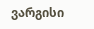ვარგისი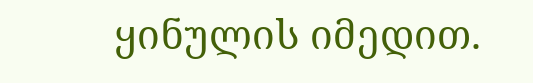ყინულის იმედით.